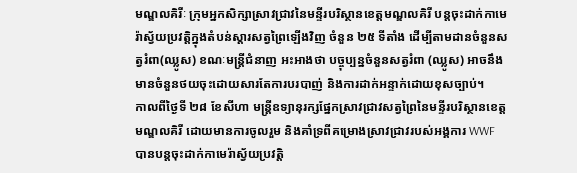មណ្ឌលគិរីៈ ក្រុមអ្នកសិក្សាស្រាវជ្រាវនៃមន្ទីរបរិស្ថានខេត្តមណ្ឌលគិរី បន្តចុះដាក់កាមេរ៉ាស្វ័យប្រវត្តិក្នុងតំបន់ស្តារសត្វព្រៃឡើងវិញ ចំនួន ២៥ ទីតាំង ដើម្បីតាមដានចំនួនសត្វរំពា(ឈ្លូស) ខណៈមន្ត្រីជំនាញ អះអាងថា បច្ចុប្បន្នចំនួនសត្វរំពា (ឈ្លូស) អាចនឹងមានចំនួនថយចុះដោយសារតែការបរបាញ់ និងការដាក់អន្ទាក់ដោយខុសច្បាប់។
កាលពីថ្ងៃទី ២៨ ខែសីហា មន្ត្រីឧទ្យានុរក្សផ្នែកស្រាវជ្រាវសត្វព្រៃនៃមន្ទីរបរិស្ថានខេត្តមណ្ឌលគិរី ដោយមានការចូលរួម និងគាំទ្រពីគម្រោងស្រាវជ្រាវរបស់អង្គការ WWF បានបន្តចុះដាក់កាមេរ៉ាស្វ័យប្រវត្តិ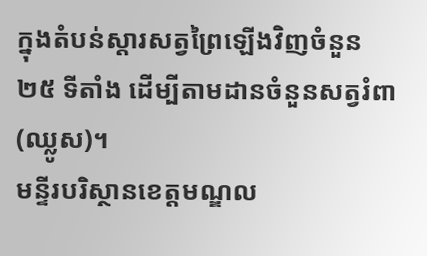ក្នុងតំបន់ស្តារសត្វព្រៃឡើងវិញចំនួន ២៥ ទីតាំង ដើម្បីតាមដានចំនួនសត្វរំពា (ឈ្លូស)។
មន្ទីរបរិស្ថានខេត្តមណ្ឌល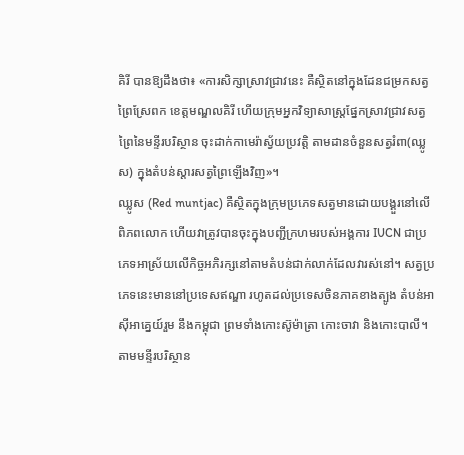គិរី បានឱ្យដឹងថា៖ «ការសិក្សាស្រាវជ្រាវនេះ គឺស្ថិតនៅក្នុងដែនជម្រកសត្វព្រៃស្រែពក ខេត្តមណ្ឌលគិរី ហើយក្រុមអ្នកវិទ្យាសាស្ត្រផ្នែកស្រាវជ្រាវសត្វព្រៃនៃមន្ទីរបរិស្ថាន ចុះដាក់កាមេរ៉ាស្វ័យប្រវត្តិ តាមដានចំនួនសត្វរំពា(ឈ្លូស) ក្នុងតំបន់ស្តារសត្វព្រៃឡើងវិញ»។
ឈ្លូស (Red muntjac) គឺស្ថិតក្នុងក្រុមប្រភេទសត្វមានដោយបង្គួរនៅលើពិភពលោក ហើយវាត្រូវបានចុះក្នុងបញ្ជីក្រហមរបស់អង្គការ IUCN ជាប្រភេទអាស្រ័យលើកិច្ចអភិរក្សនៅតាមតំបន់ជាក់លាក់ដែលវារស់នៅ។ សត្វប្រភេទនេះមាននៅប្រទេសឥណ្ឌា រហូតដល់ប្រទេសចិនភាគខាងត្បូង តំបន់អាស៊ីអាគ្នេយ៍រួម នឹងកម្ពុជា ព្រមទាំងកោះស៊ូម៉ាត្រា កោះចាវា និងកោះបាលី។
តាមមន្ទីរបរិស្ថាន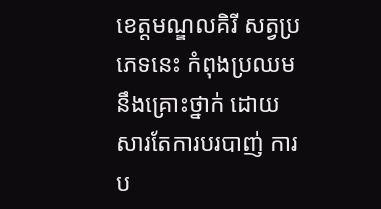ខេត្តមណ្ឌលគិរី សត្វប្រភេទនេះ កំពុងប្រឈម នឹងគ្រោះថ្នាក់ ដោយសារតែការបរបាញ់ ការប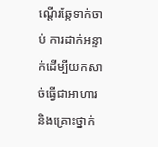ណ្តើរឆ្កែទាក់ចាប់ ការដាក់អន្ទាក់ដើម្បីយកសាច់ធ្វើជាអាហារ និងគ្រោះថ្នាក់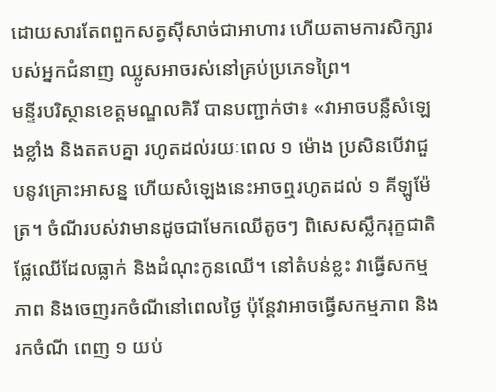ដោយសារតែពពួកសត្វស៊ីសាច់ជាអាហារ ហើយតាមការសិក្សារបស់អ្នកជំនាញ ឈ្លូសអាចរស់នៅគ្រប់ប្រភេទព្រៃ។
មន្ទីរបរិស្ថានខេត្តមណ្ឌលគិរី បានបញ្ជាក់ថា៖ «វាអាចបន្លឺសំឡេងខ្លាំង និងតតបគ្នា រហូតដល់រយៈពេល ១ ម៉ោង ប្រសិនបើវាជួបនូវគ្រោះអាសន្ន ហើយសំឡេងនេះអាចឮរហូតដល់ ១ គីឡូម៉ែត្រ។ ចំណីរបស់វាមានដូចជាមែកឈើតូចៗ ពិសេសស្លឹករុក្ខជាតិ ផ្លែឈើដែលធ្លាក់ និងដំណុះកូនឈើ។ នៅតំបន់ខ្លះ វាធ្វើសកម្មភាព និងចេញរកចំណីនៅពេលថ្ងៃ ប៉ុន្តែវាអាចធ្វើសកម្មភាព និងរកចំណី ពេញ ១ យប់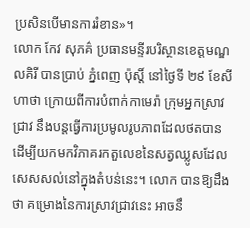ប្រសិនបើមានការរំខាន»។
លោក កែវ សុភគ៌ ប្រធានមន្ទីរបរិស្ថានខេត្តមណ្ឌលគិរី បានប្រាប់ ភ្នំពេញ ប៉ុស្តិ៍ នៅថ្ងៃទី ២៩ ខែសីហាថា ក្រោយពីការបំពាក់កាមេរ៉ា ក្រុមអ្នកស្រាវជ្រាវ នឹងបន្តធ្វើការប្រមូលរូបភាពដែលថតបាន ដើម្បីយកមកវិភាគរកតួលេខនៃសត្វឈ្លូសដែលសេសសល់នៅក្នុងតំបន់នេះ។ លោក បានឱ្យដឹងថា គម្រោងនៃការស្រាវជ្រាវនេះ អាចនឹ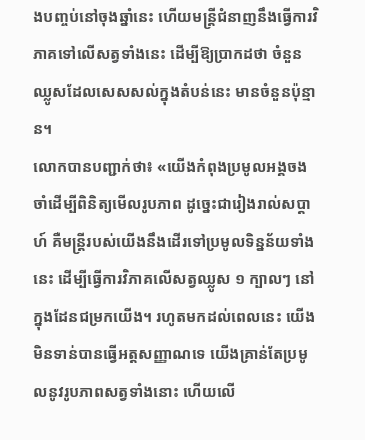ងបញ្ចប់នៅចុងឆ្នាំនេះ ហើយមន្ត្រីជំនាញនឹងធ្វើការវិភាគទៅលើសត្វទាំងនេះ ដើម្បីឱ្យប្រាកដថា ចំនួនឈ្លូសដែលសេសសល់ក្នុងតំបន់នេះ មានចំនួនប៉ុន្មាន។
លោកបានបញ្ជាក់ថា៖ «យើងកំពុងប្រមូលអង្គចងចាំដើម្បីពិនិត្យមើលរូបភាព ដូច្នេះជារៀងរាល់សប្តាហ៍ គឺមន្ត្រីរបស់យើងនឹងដើរទៅប្រមូលទិន្នន័យទាំងនេះ ដើម្បីធ្វើការវិភាគលើសត្វឈ្លូស ១ ក្បាលៗ នៅក្នុងដែនជម្រកយើង។ រហូតមកដល់ពេលនេះ យើងមិនទាន់បានធ្វើអត្តសញ្ញាណទេ យើងគ្រាន់តែប្រមូលនូវរូបភាពសត្វទាំងនោះ ហើយលើ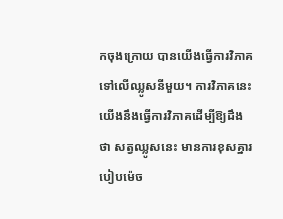កចុងក្រោយ បានយើងធ្វើការវិភាគទៅលើឈ្លូសនីមួយ។ ការវិភាគនេះ យើងនឹងធ្វើការវិភាគដើម្បីឱ្យដឹងថា សត្វឈ្លូសនេះ មានការខុសគ្នារបៀបម៉េច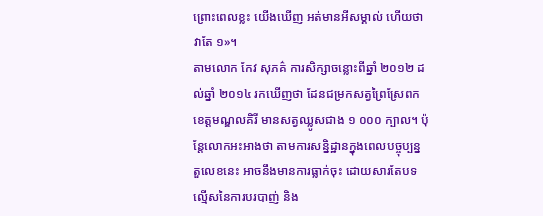ព្រោះពេលខ្លះ យើងឃើញ អត់មានអីសម្គាល់ ហើយថា វាតែ ១»។
តាមលោក កែវ សុភគ៌ ការសិក្សាចន្លោះពីឆ្នាំ ២០១២ ដល់ឆ្នាំ ២០១៤ រកឃើញថា ដែនជម្រកសត្វព្រៃស្រែពក ខេត្តមណ្ឌលគិរី មានសត្វឈ្លូសជាង ១ ០០០ ក្បាល។ ប៉ុន្តែលោកអះអាងថា តាមការសន្និដ្ឋានក្នុងពេលបច្ចុប្បន្ន តួលេខនេះ អាចនឹងមានការធ្លាក់ចុះ ដោយសារតែបទល្មើសនៃការបរបាញ់ និង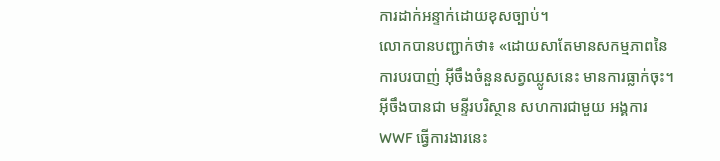ការដាក់អន្ទាក់ដោយខុសច្បាប់។
លោកបានបញ្ជាក់ថា៖ «ដោយសាតែមានសកម្មភាពនៃការបរបាញ់ អ៊ីចឹងចំនួនសត្វឈ្លូសនេះ មានការធ្លាក់ចុះ។ អ៊ីចឹងបានជា មន្ទីរបរិស្ថាន សហការជាមួយ អង្គការ WWF ធ្វើការងារនេះ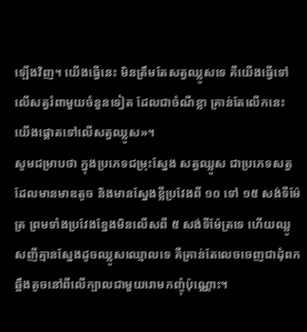ឡើងវិញ។ យើងធ្វើនេះ មិនត្រឹមតែសត្វឈ្លូសទេ គឺយើងធ្វើទៅលើសត្វរំពាមួយចំនួនទៀត ដែលជាចំណីខ្លា គ្រាន់តែលើកនេះ យើងផ្តោតទៅលើសត្វឈ្លូស»។
សូមជម្រាបថា ក្នុងប្រភេទជម្រុះស្នែង សត្វឈ្លូស ជាប្រភេទសត្វដែលមានមាឌតូច និងមានស្នែងខ្លីប្រវែងពី ១០ ទៅ ១៥ សង់ទីម៉ែត្រ ព្រមទាំងប្រវែងខ្នែងមិនលើសពី ៥ សង់ទីម៉ែត្រទេ ហើយឈ្លូសញីគ្មានស្នែងដូចឈ្លូសឈ្មោលទេ គឺគ្រាន់តែលេចចេញជាដុំពក ឆ្អឹងតូចនៅពីលើក្បាលជាមួយរោមកញ្ចុំប៉ុណ្ណោះ។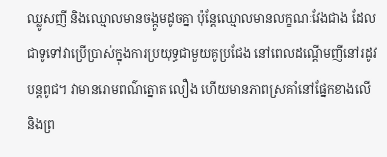ឈ្លូសញី និងឈ្មោលមានចង្កូមដូចគ្នា ប៉ុន្តែឈ្មោលមានលក្ខណៈវែងជាង ដែលជាទូទៅវាប្រើប្រាស់ក្នុងការប្រយុទ្ធជាមួយគូប្រជែង នៅពេលដណ្តើមញីនៅរដូវបន្តពូជ។ វាមានរោមពណ៌ត្នោត លឿង ហើយមានភាពស្រគាំនៅផ្នែកខាងលើ និងព្រ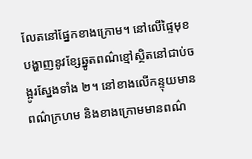លែតនៅផ្នែកខាងក្រោម។ នៅលើផ្ទៃមុខបង្ហាញនូវខ្សែឆ្នូតពណ៌ខ្មៅស្ថិតនៅជាប់ចង្អូរស្នែងទាំង ២។ នៅខាងលើកន្ទុយមានពណ៌ក្រហម និងខាងក្រោមមានពណ៌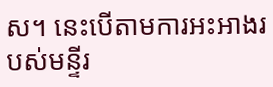ស។ នេះបើតាមការអះអាងរបស់មន្ទីរ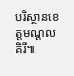បរិស្ថានខេត្តមណ្ដលគិរី៕